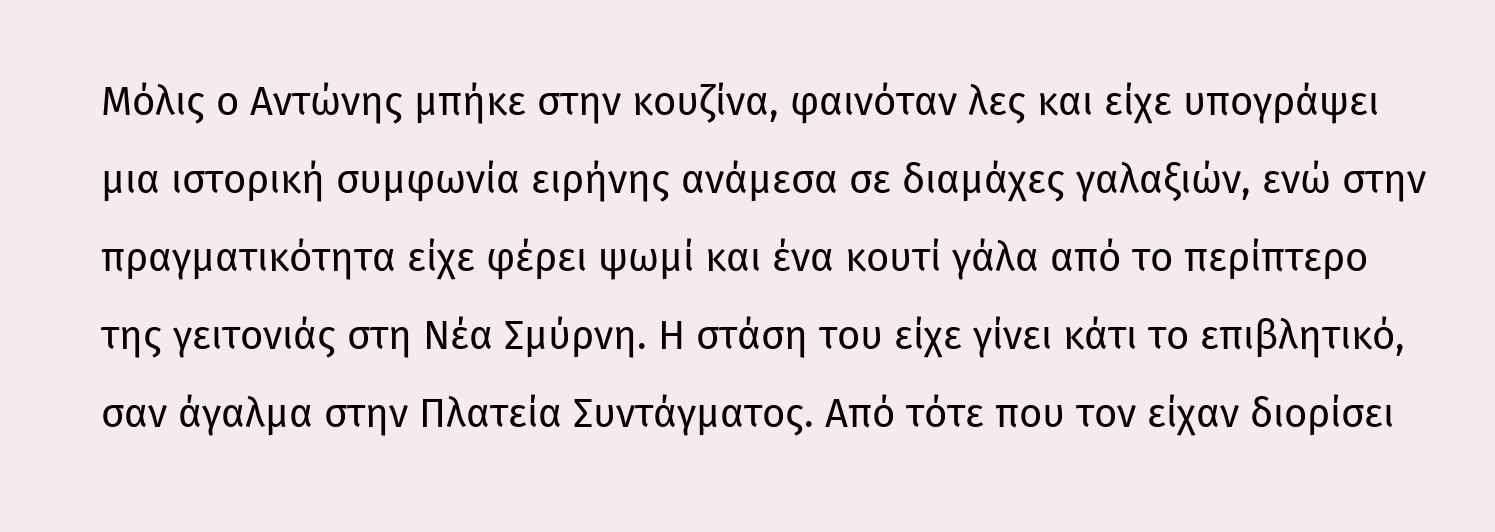Μόλις ο Αντώνης μπήκε στην κουζίνα, φαινόταν λες και είχε υπογράψει μια ιστορική συμφωνία ειρήνης ανάμεσα σε διαμάχες γαλαξιών, ενώ στην πραγματικότητα είχε φέρει ψωμί και ένα κουτί γάλα από το περίπτερο της γειτονιάς στη Νέα Σμύρνη. Η στάση του είχε γίνει κάτι το επιβλητικό, σαν άγαλμα στην Πλατεία Συντάγματος. Από τότε που τον είχαν διορίσει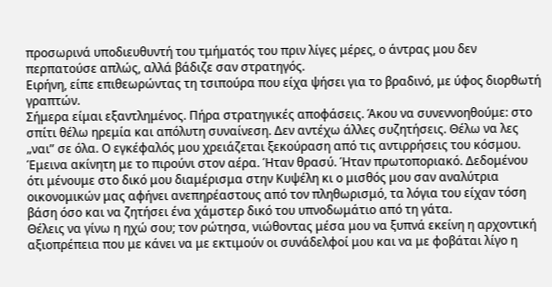προσωρινά υποδιευθυντή του τμήματός του πριν λίγες μέρες, ο άντρας μου δεν περπατούσε απλώς, αλλά βάδιζε σαν στρατηγός.
Ειρήνη, είπε επιθεωρώντας τη τσιπούρα που είχα ψήσει για το βραδινό, με ύφος διορθωτή γραπτών.
Σήμερα είμαι εξαντλημένος. Πήρα στρατηγικές αποφάσεις. Άκου να συνεννοηθούμε: στο σπίτι θέλω ηρεμία και απόλυτη συναίνεση. Δεν αντέχω άλλες συζητήσεις. Θέλω να λες „ναι” σε όλα. Ο εγκέφαλός μου χρειάζεται ξεκούραση από τις αντιρρήσεις του κόσμου.
Έμεινα ακίνητη με το πιρούνι στον αέρα. Ήταν θρασύ. Ήταν πρωτοποριακό. Δεδομένου ότι μένουμε στο δικό μου διαμέρισμα στην Κυψέλη κι ο μισθός μου σαν αναλύτρια οικονομικών μας αφήνει ανεπηρέαστους από τον πληθωρισμό, τα λόγια του είχαν τόση βάση όσο και να ζητήσει ένα χάμστερ δικό του υπνοδωμάτιο από τη γάτα.
Θέλεις να γίνω η ηχώ σου; τον ρώτησα, νιώθοντας μέσα μου να ξυπνά εκείνη η αρχοντική αξιοπρέπεια που με κάνει να με εκτιμούν οι συνάδελφοί μου και να με φοβάται λίγο η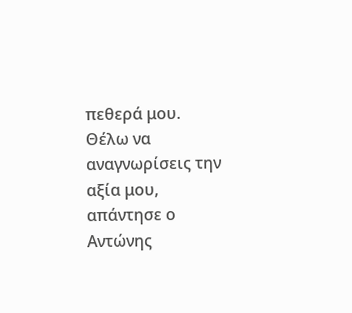πεθερά μου.
Θέλω να αναγνωρίσεις την αξία μου, απάντησε ο Αντώνης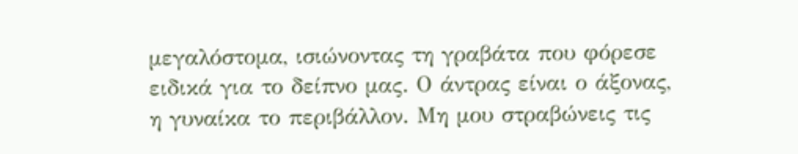μεγαλόστομα, ισιώνοντας τη γραβάτα που φόρεσε ειδικά για το δείπνο μας. Ο άντρας είναι ο άξονας, η γυναίκα το περιβάλλον. Μη μου στραβώνεις τις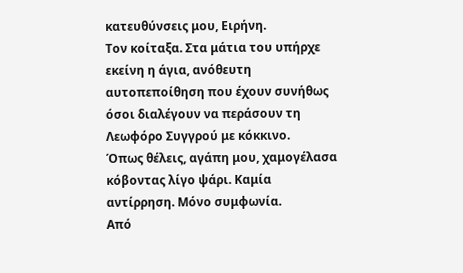κατευθύνσεις μου, Ειρήνη.
Τον κοίταξα. Στα μάτια του υπήρχε εκείνη η άγια, ανόθευτη αυτοπεποίθηση που έχουν συνήθως όσοι διαλέγουν να περάσουν τη Λεωφόρο Συγγρού με κόκκινο.
Όπως θέλεις, αγάπη μου, χαμογέλασα κόβοντας λίγο ψάρι. Καμία αντίρρηση. Μόνο συμφωνία.
Από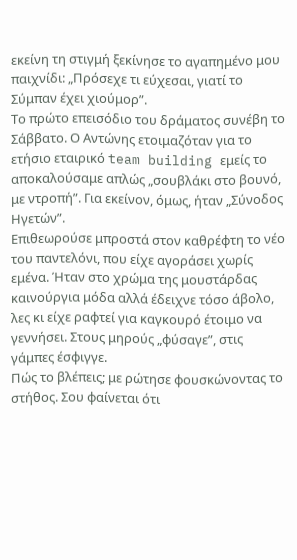εκείνη τη στιγμή ξεκίνησε το αγαπημένο μου παιχνίδι: „Πρόσεχε τι εύχεσαι, γιατί το Σύμπαν έχει χιούμορ”.
Το πρώτο επεισόδιο του δράματος συνέβη το Σάββατο. Ο Αντώνης ετοιμαζόταν για το ετήσιο εταιρικό team building εμείς το αποκαλούσαμε απλώς „σουβλάκι στο βουνό, με ντροπή”. Για εκείνον, όμως, ήταν „Σύνοδος Ηγετών”.
Επιθεωρούσε μπροστά στον καθρέφτη το νέο του παντελόνι, που είχε αγοράσει χωρίς εμένα. Ήταν στο χρώμα της μουστάρδας καινούργια μόδα αλλά έδειχνε τόσο άβολο, λες κι είχε ραφτεί για καγκουρό έτοιμο να γεννήσει. Στους μηρούς „φύσαγε”, στις γάμπες έσφιγγε.
Πώς το βλέπεις; με ρώτησε φουσκώνοντας το στήθος. Σου φαίνεται ότι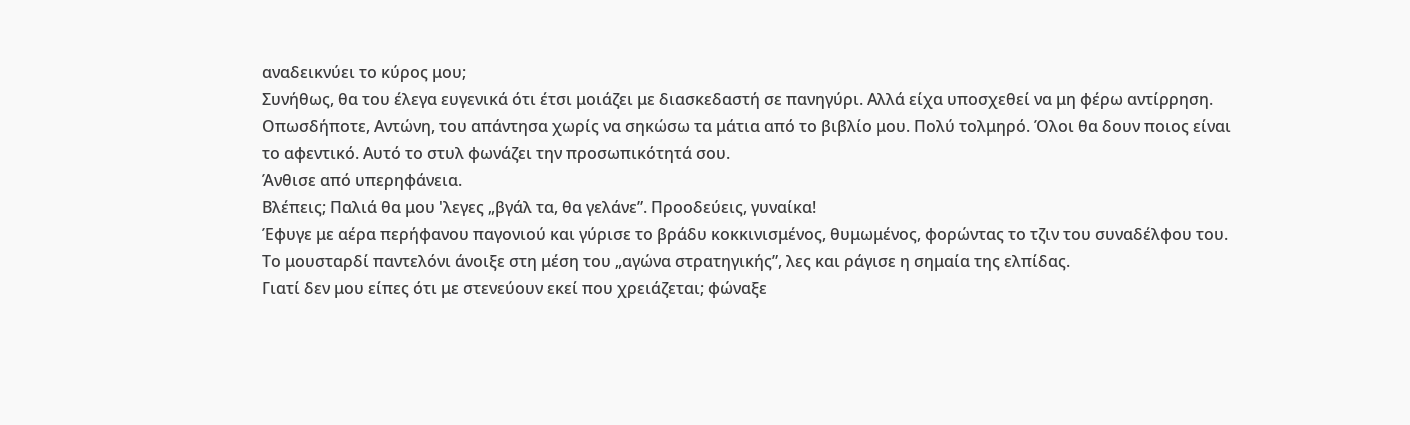αναδεικνύει το κύρος μου;
Συνήθως, θα του έλεγα ευγενικά ότι έτσι μοιάζει με διασκεδαστή σε πανηγύρι. Αλλά είχα υποσχεθεί να μη φέρω αντίρρηση.
Οπωσδήποτε, Αντώνη, του απάντησα χωρίς να σηκώσω τα μάτια από το βιβλίο μου. Πολύ τολμηρό. Όλοι θα δουν ποιος είναι το αφεντικό. Αυτό το στυλ φωνάζει την προσωπικότητά σου.
Άνθισε από υπερηφάνεια.
Βλέπεις; Παλιά θα μου 'λεγες „βγάλ τα, θα γελάνε”. Προοδεύεις, γυναίκα!
Έφυγε με αέρα περήφανου παγονιού και γύρισε το βράδυ κοκκινισμένος, θυμωμένος, φορώντας το τζιν του συναδέλφου του. Το μουσταρδί παντελόνι άνοιξε στη μέση του „αγώνα στρατηγικής”, λες και ράγισε η σημαία της ελπίδας.
Γιατί δεν μου είπες ότι με στενεύουν εκεί που χρειάζεται; φώναξε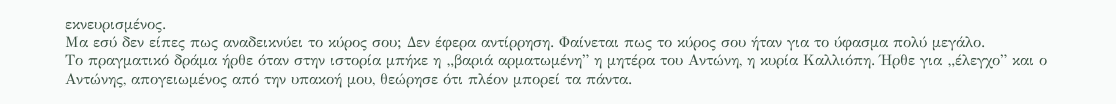εκνευρισμένος.
Μα εσύ δεν είπες πως αναδεικνύει το κύρος σου; Δεν έφερα αντίρρηση. Φαίνεται πως το κύρος σου ήταν για το ύφασμα πολύ μεγάλο.
Το πραγματικό δράμα ήρθε όταν στην ιστορία μπήκε η „βαριά αρματωμένη” η μητέρα του Αντώνη, η κυρία Καλλιόπη. Ήρθε για „έλεγχο” και ο Αντώνης, απογειωμένος από την υπακοή μου, θεώρησε ότι πλέον μπορεί τα πάντα.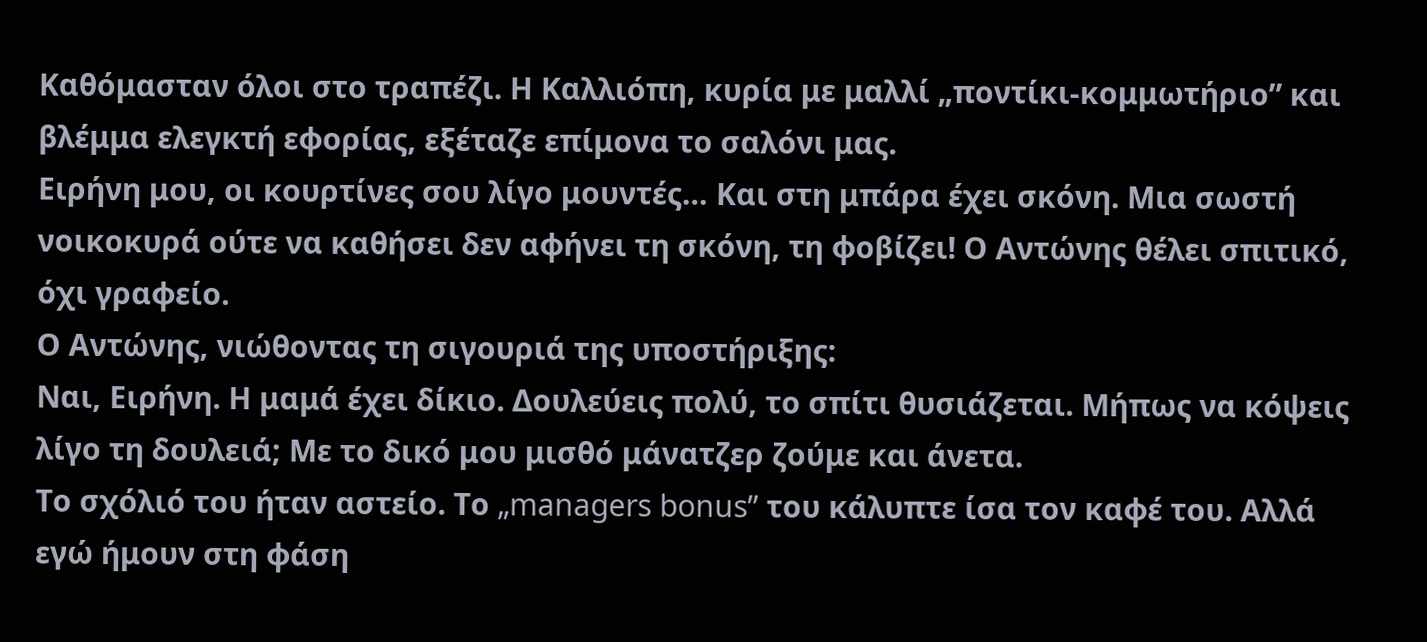Καθόμασταν όλοι στο τραπέζι. Η Καλλιόπη, κυρία με μαλλί „ποντίκι-κομμωτήριο” και βλέμμα ελεγκτή εφορίας, εξέταζε επίμονα το σαλόνι μας.
Ειρήνη μου, οι κουρτίνες σου λίγο μουντές… Και στη μπάρα έχει σκόνη. Μια σωστή νοικοκυρά ούτε να καθήσει δεν αφήνει τη σκόνη, τη φοβίζει! Ο Αντώνης θέλει σπιτικό, όχι γραφείο.
Ο Αντώνης, νιώθοντας τη σιγουριά της υποστήριξης:
Ναι, Ειρήνη. Η μαμά έχει δίκιο. Δουλεύεις πολύ, το σπίτι θυσιάζεται. Μήπως να κόψεις λίγο τη δουλειά; Με το δικό μου μισθό μάνατζερ ζούμε και άνετα.
Το σχόλιό του ήταν αστείο. Το „managers bonus” του κάλυπτε ίσα τον καφέ του. Αλλά εγώ ήμουν στη φάση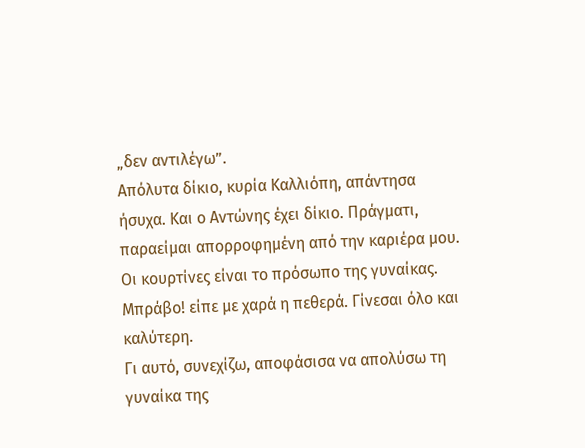„δεν αντιλέγω”.
Απόλυτα δίκιο, κυρία Καλλιόπη, απάντησα ήσυχα. Και ο Αντώνης έχει δίκιο. Πράγματι, παραείμαι απορροφημένη από την καριέρα μου. Οι κουρτίνες είναι το πρόσωπο της γυναίκας.
Μπράβο! είπε με χαρά η πεθερά. Γίνεσαι όλο και καλύτερη.
Γι αυτό, συνεχίζω, αποφάσισα να απολύσω τη γυναίκα της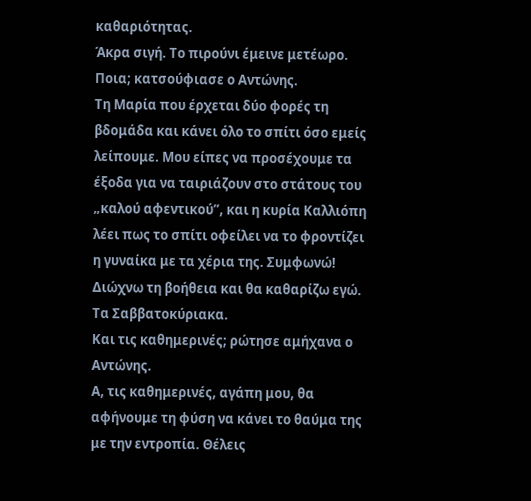καθαριότητας.
Άκρα σιγή. Το πιρούνι έμεινε μετέωρο.
Ποια; κατσούφιασε ο Αντώνης.
Τη Μαρία που έρχεται δύο φορές τη βδομάδα και κάνει όλο το σπίτι όσο εμείς λείπουμε. Μου είπες να προσέχουμε τα έξοδα για να ταιριάζουν στο στάτους του „καλού αφεντικού”, και η κυρία Καλλιόπη λέει πως το σπίτι οφείλει να το φροντίζει η γυναίκα με τα χέρια της. Συμφωνώ! Διώχνω τη βοήθεια και θα καθαρίζω εγώ. Τα Σαββατοκύριακα.
Και τις καθημερινές; ρώτησε αμήχανα ο Αντώνης.
Α, τις καθημερινές, αγάπη μου, θα αφήνουμε τη φύση να κάνει το θαύμα της με την εντροπία. Θέλεις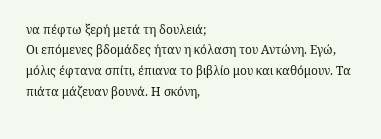να πέφτω ξερή μετά τη δουλειά;
Οι επόμενες βδομάδες ήταν η κόλαση του Αντώνη. Εγώ, μόλις έφτανα σπίτι, έπιανα το βιβλίο μου και καθόμουν. Τα πιάτα μάζευαν βουνά. Η σκόνη,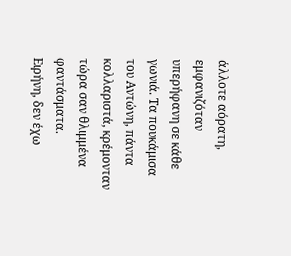άλλοτε αόρατη, εμφανιζόταν υπερήφανη σε κάθε γωνιά. Τα πουκάμισα του Αντώνη, πάντα κολλαριστά, κρέμονταν τώρα σαν θλιμμένα φαντάσματα.
Ειρήνη, δεν έχω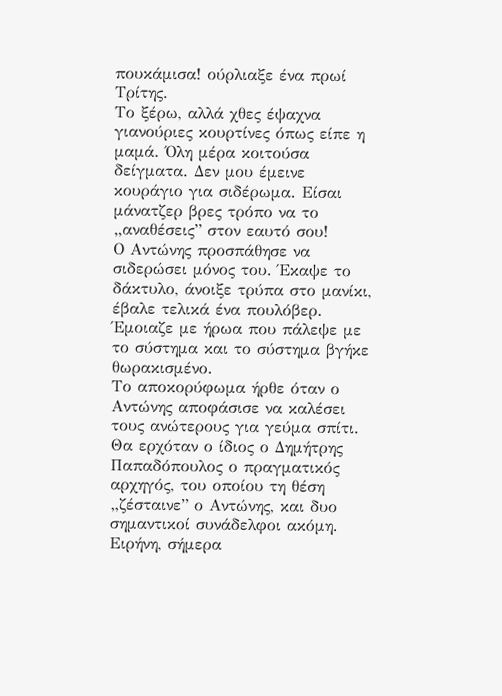πουκάμισα! ούρλιαξε ένα πρωί Τρίτης.
Το ξέρω, αλλά χθες έψαχνα γιανούριες κουρτίνες όπως είπε η μαμά. Όλη μέρα κοιτούσα δείγματα. Δεν μου έμεινε κουράγιο για σιδέρωμα. Είσαι μάνατζερ βρες τρόπο να το „αναθέσεις” στον εαυτό σου!
Ο Αντώνης προσπάθησε να σιδερώσει μόνος του. Έκαψε το δάκτυλο, άνοιξε τρύπα στο μανίκι, έβαλε τελικά ένα πουλόβερ. Έμοιαζε με ήρωα που πάλεψε με το σύστημα και το σύστημα βγήκε θωρακισμένο.
Το αποκορύφωμα ήρθε όταν ο Αντώνης αποφάσισε να καλέσει τους ανώτερους για γεύμα σπίτι. Θα ερχόταν ο ίδιος ο Δημήτρης Παπαδόπουλος ο πραγματικός αρχηγός, του οποίου τη θέση „ζέσταινε” ο Αντώνης, και δυο σημαντικοί συνάδελφοι ακόμη.
Ειρήνη, σήμερα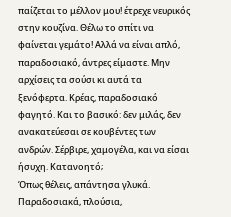παίζεται το μέλλον μου! έτρεχε νευρικός στην κουζίνα. Θέλω το σπίτι να φαίνεται γεμάτο! Αλλά να είναι απλό, παραδοσιακό, άντρες είμαστε. Μην αρχίσεις τα σούσι κι αυτά τα ξενόφερτα. Κρέας, παραδοσιακό φαγητό. Και το βασικό: δεν μιλάς, δεν ανακατεύεσαι σε κουβέντες των ανδρών. Σέρβιρε, χαμογέλα, και να είσαι ήσυχη. Κατανοητό;
Όπως θέλεις, απάντησα γλυκά. Παραδοσιακά, πλούσια,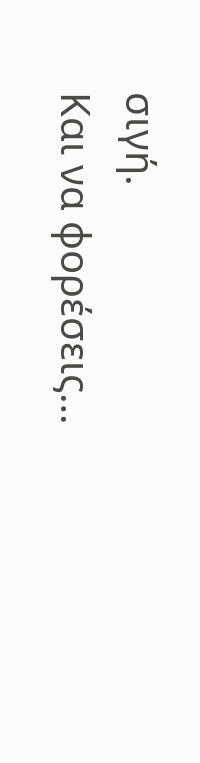σιγή.
Και να φορέσεις…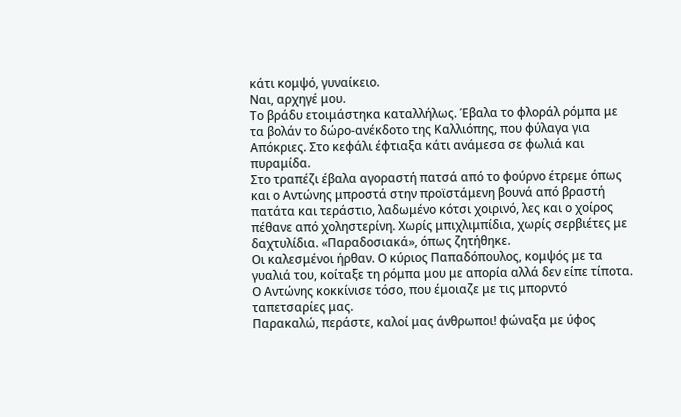κάτι κομψό, γυναίκειο.
Ναι, αρχηγέ μου.
Το βράδυ ετοιμάστηκα καταλλήλως. Έβαλα το φλοράλ ρόμπα με τα βολάν το δώρο-ανέκδοτο της Καλλιόπης, που φύλαγα για Απόκριες. Στο κεφάλι έφτιαξα κάτι ανάμεσα σε φωλιά και πυραμίδα.
Στο τραπέζι έβαλα αγοραστή πατσά από το φούρνο έτρεμε όπως και ο Αντώνης μπροστά στην προϊστάμενη βουνά από βραστή πατάτα και τεράστιο, λαδωμένο κότσι χοιρινό, λες και ο χοίρος πέθανε από χοληστερίνη. Χωρίς μπιχλιμπίδια, χωρίς σερβιέτες με δαχτυλίδια. «Παραδοσιακά», όπως ζητήθηκε.
Οι καλεσμένοι ήρθαν. Ο κύριος Παπαδόπουλος, κομψός με τα γυαλιά του, κοίταξε τη ρόμπα μου με απορία αλλά δεν είπε τίποτα. Ο Αντώνης κοκκίνισε τόσο, που έμοιαζε με τις μπορντό ταπετσαρίες μας.
Παρακαλώ, περάστε, καλοί μας άνθρωποι! φώναξα με ύφος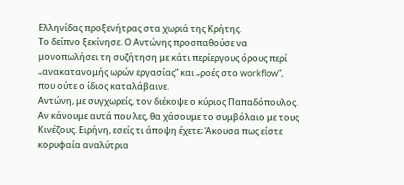Ελληνίδας προξενήτρας στα χωριά της Κρήτης.
Το δείπνο ξεκίνησε. Ο Αντώνης προσπαθούσε να μονοπωλήσει τη συζήτηση με κάτι περίεργους όρους περί „ανακατανομής ωρών εργασίας” και „ροές στο workflow”, που ούτε ο ίδιος καταλάβαινε.
Αντώνη, με συγχωρείς, τον διέκοψε ο κύριος Παπαδόπουλος. Αν κάνουμε αυτά που λες, θα χάσουμε το συμβόλαιο με τους Κινέζους. Ειρήνη, εσείς τι άποψη έχετε; Άκουσα πως είστε κορυφαία αναλύτρια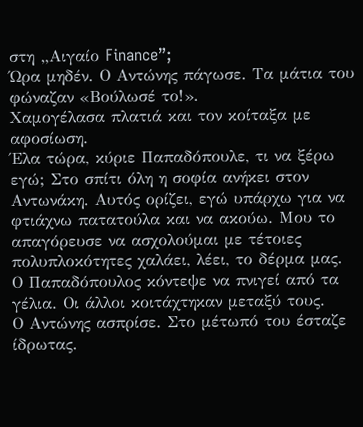στη „Αιγαίο Finance”;
Ώρα μηδέν. Ο Αντώνης πάγωσε. Τα μάτια του φώναζαν «Βούλωσέ το!».
Χαμογέλασα πλατιά και τον κοίταξα με αφοσίωση.
Έλα τώρα, κύριε Παπαδόπουλε, τι να ξέρω εγώ; Στο σπίτι όλη η σοφία ανήκει στον Αντωνάκη. Αυτός ορίζει, εγώ υπάρχω για να φτιάχνω πατατούλα και να ακούω. Μου το απαγόρευσε να ασχολούμαι με τέτοιες πολυπλοκότητες χαλάει, λέει, το δέρμα μας.
Ο Παπαδόπουλος κόντεψε να πνιγεί από τα γέλια. Οι άλλοι κοιτάχτηκαν μεταξύ τους.
Ο Αντώνης ασπρίσε. Στο μέτωπό του έσταζε ίδρωτας.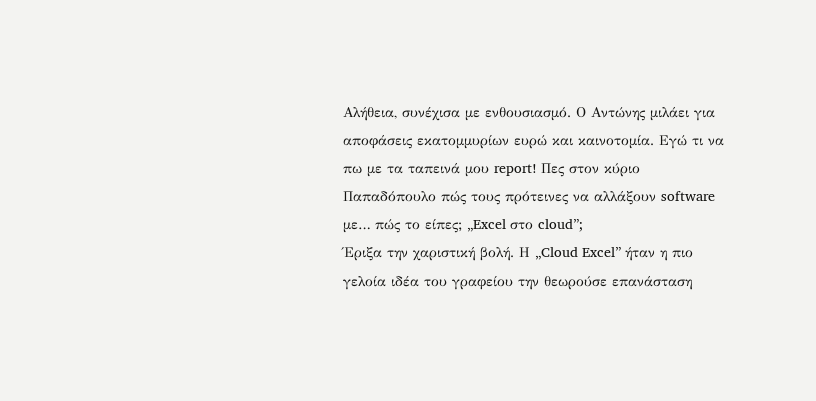Αλήθεια, συνέχισα με ενθουσιασμό. Ο Αντώνης μιλάει για αποφάσεις εκατομμυρίων ευρώ και καινοτομία. Εγώ τι να πω με τα ταπεινά μου report! Πες στον κύριο Παπαδόπουλο πώς τους πρότεινες να αλλάξουν software με… πώς το είπες; „Excel στο cloud”;
Έριξα την χαριστική βολή. Η „Cloud Excel” ήταν η πιο γελοία ιδέα του γραφείου την θεωρούσε επανάσταση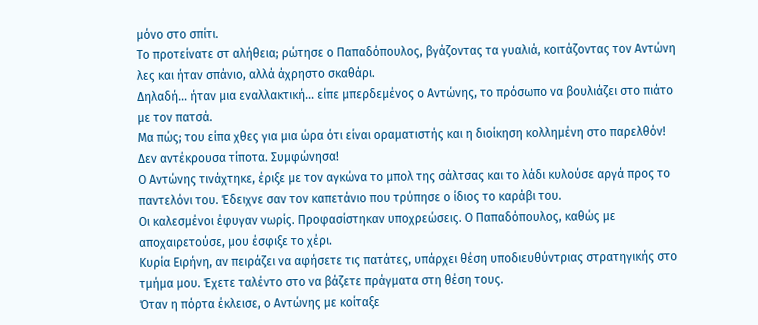μόνο στο σπίτι.
Το προτείνατε στ αλήθεια; ρώτησε ο Παπαδόπουλος, βγάζοντας τα γυαλιά, κοιτάζοντας τον Αντώνη λες και ήταν σπάνιο, αλλά άχρηστο σκαθάρι.
Δηλαδή… ήταν μια εναλλακτική… είπε μπερδεμένος ο Αντώνης, το πρόσωπο να βουλιάζει στο πιάτο με τον πατσά.
Μα πώς; του είπα χθες για μια ώρα ότι είναι οραματιστής και η διοίκηση κολλημένη στο παρελθόν! Δεν αντέκρουσα τίποτα. Συμφώνησα!
Ο Αντώνης τινάχτηκε, έριξε με τον αγκώνα το μπολ της σάλτσας και το λάδι κυλούσε αργά προς το παντελόνι του. Έδειχνε σαν τον καπετάνιο που τρύπησε ο ίδιος το καράβι του.
Οι καλεσμένοι έφυγαν νωρίς. Προφασίστηκαν υποχρεώσεις. Ο Παπαδόπουλος, καθώς με αποχαιρετούσε, μου έσφιξε το χέρι.
Κυρία Ειρήνη, αν πειράζει να αφήσετε τις πατάτες, υπάρχει θέση υποδιευθύντριας στρατηγικής στο τμήμα μου. Έχετε ταλέντο στο να βάζετε πράγματα στη θέση τους.
Όταν η πόρτα έκλεισε, ο Αντώνης με κοίταξε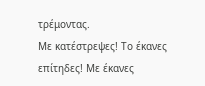τρέμοντας.
Με κατέστρεψες! Το έκανες επίτηδες! Με έκανες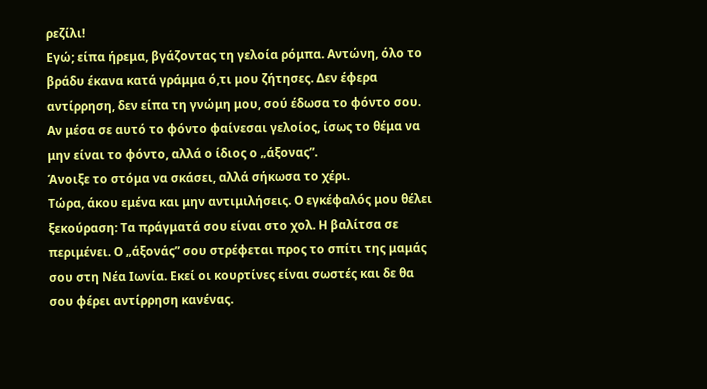ρεζίλι!
Εγώ; είπα ήρεμα, βγάζοντας τη γελοία ρόμπα. Αντώνη, όλο το βράδυ έκανα κατά γράμμα ό,τι μου ζήτησες. Δεν έφερα αντίρρηση, δεν είπα τη γνώμη μου, σού έδωσα το φόντο σου. Αν μέσα σε αυτό το φόντο φαίνεσαι γελοίος, ίσως το θέμα να μην είναι το φόντο, αλλά ο ίδιος ο „άξονας”.
Άνοιξε το στόμα να σκάσει, αλλά σήκωσα το χέρι.
Τώρα, άκου εμένα και μην αντιμιλήσεις. Ο εγκέφαλός μου θέλει ξεκούραση: Τα πράγματά σου είναι στο χολ. Η βαλίτσα σε περιμένει. Ο „άξονάς” σου στρέφεται προς το σπίτι της μαμάς σου στη Νέα Ιωνία. Εκεί οι κουρτίνες είναι σωστές και δε θα σου φέρει αντίρρηση κανένας.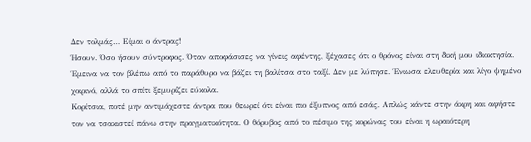Δεν τολμάς… Είμαι ο άντρας!
Ήσουν. Όσο ήσουν σύντροφος. Όταν αποφάσισες να γίνεις αφέντης, ξέχασες ότι ο θρόνος είναι στη δική μου ιδιοκτησία.
Έμεινα να τον βλέπω από το παράθυρο να βάζει τη βαλίτσα στο ταξί. Δεν με λύπησε. Ένιωσα ελευθερία και λίγο ψημένο χοιρινό, αλλά το σπίτι ξεμυρίζει εύκολα.
Κορίτσια, ποτέ μην αντιμάχεστε άντρα που θεωρεί ότι είναι πιο έξυπνος από εσάς. Απλώς κάντε στην άκρη και αφήστε τον να τσακιστεί πάνω στην πραγματικότητα. Ο θόρυβος από το πέσιμο της κορώνας του είναι η ωραιότερη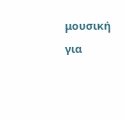μουσική για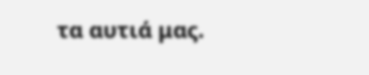τα αυτιά μας.